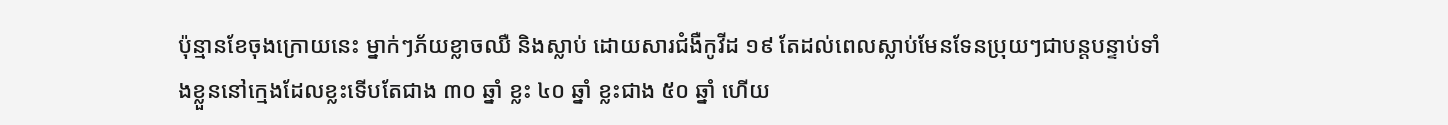ប៉ុន្មានខែចុងក្រោយនេះ ម្នាក់ៗភ័យខ្លាចឈឺ និងស្លាប់ ដោយសារជំងឺកូវីដ ១៩ តែដល់ពេលស្លាប់មែនទែនប្រុយៗជាបន្តបន្ទាប់ទាំងខ្លួននៅក្មេងដែលខ្លះទើបតែជាង ៣០ ឆ្នាំ ខ្លះ ៤០ ឆ្នាំ ខ្លះជាង ៥០ ឆ្នាំ ហើយ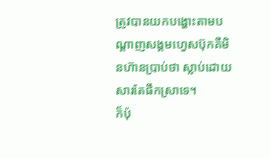ត្រូវបានយកបង្ហោះតាមបណ្តាញសង្គមហ្វេសប៊ុកគឺមិនហ៊ានប្រាប់ថា ស្លាប់ដោយសារតែផឹកស្រាទេ។
ក៏ប៉ុ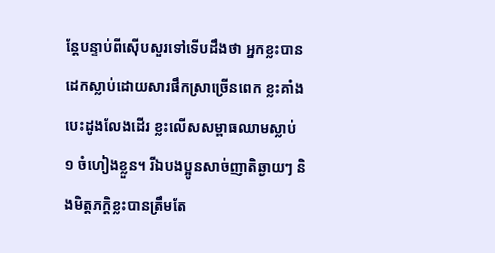ន្តែបន្ទាប់ពីស៊ើបសួរទៅទើបដឹងថា អ្នកខ្លះបានដេកស្លាប់ដោយសារផឹកស្រាច្រើនពេក ខ្លះគាំងបេះដូងលែងដើរ ខ្លះលើសសម្ពាធឈាមស្លាប់ ១ ចំហៀងខ្លួន។ រីឯបងប្អូនសាច់ញាតិឆ្ងាយៗ និងមិត្តភក្តិខ្លះបានត្រឹមតែ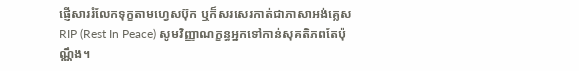ផ្ញើសាររំលែកទុក្ខតាមហ្វេសប៊ុក ឬក៏សរសេរកាត់ជាភាសាអង់គ្លេស RIP (Rest In Peace) សូមវិញ្ញាណក្ខន្ធអ្នកទៅកាន់សុគតិភពតែប៉ុណ្ណឹង។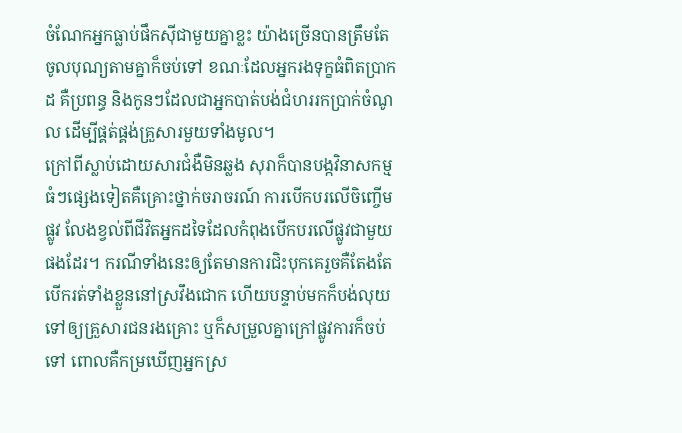ចំណែកអ្នកធ្លាប់ផឹកស៊ីជាមួយគ្នាខ្លះ យ៉ាងច្រើនបានត្រឹមតែចូលបុណ្យតាមគ្នាក៏ចប់ទៅ ខណៈដែលអ្នករងទុក្ខធំពិតប្រាកដ គឺប្រពន្ធ និងកូនៗដែលជាអ្នកបាត់បង់ជំហររកប្រាក់ចំណូល ដើម្បីផ្គត់ផ្គង់គ្រួសារមួយទាំងមូល។
ក្រៅពីស្លាប់ដោយសារជំងឺមិនឆ្លង សុរាក៏បានបង្កវិនាសកម្មធំៗផ្សេងទៀតគឺគ្រោះថ្នាក់ចរាចរណ៍ ការបើកបរលើចិញ្ចើមផ្លូវ លែងខ្វល់ពីជីវិតអ្នកដទៃដែលកំពុងបើកបរលើផ្លូវជាមួយផងដែរ។ ករណីទាំងនេះឲ្យតែមានការជិះបុកគេរួចគឺតែងតែបើករត់ទាំងខ្លួននៅស្រវឹងជោក ហើយបន្ទាប់មកក៏បង់លុយទៅឲ្យគ្រួសារជនរងគ្រោះ ឬក៏សម្រួលគ្នាក្រៅផ្លូវការក៏ចប់ទៅ ពោលគឺកម្រឃើញអ្នកស្រ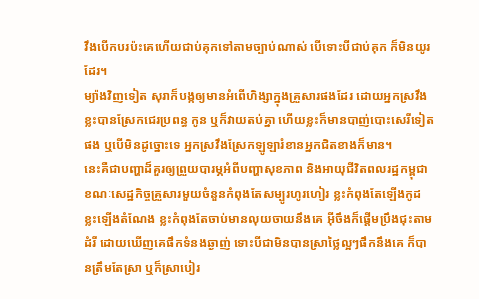វឹងបើកបរប៉ះគេហើយជាប់គុកទៅតាមច្បាប់ណាស់ បើទោះបីជាប់គុក ក៏មិនយូរដែរ។
ម្យ៉ាងវិញទៀត សុរាក៏បង្កឲ្យមានអំពើហិង្សាក្នុងគ្រួសារផងដែរ ដោយអ្នកស្រវឹងខ្លះបានស្រែកជេរប្រពន្ធ កូន ឬក៏វាយតប់គ្នា ហើយខ្លះក៏មានបាញ់បោះសេរីទៀតផង ឬបើមិនដូច្នោះទេ អ្នកស្រវឹងស្រែកឡូឡារំខានអ្នកជិតខាងក៏មាន។
នេះគឺជាបញ្ហាដ៏គួរឲ្យព្រួយបារម្ភអំពីបញ្ហាសុខភាព និងអាយុជីវិតពលរដ្ឋកម្ពុជា ខណៈសេដ្ឋកិច្ចគ្រួសារមួយចំនួនកំពុងតែសម្បូរហូរហៀរ ខ្លះកំពុងតែឡើងកូដ ខ្លះឡើងតំណែង ខ្លះកំពុងតែចាប់មានលុយចាយនឹងគេ អ៊ីចឹងក៏ផ្តើមប្រឹងជុះតាមដំរី ដោយឃើញគេផឹកទំនងឆ្ងាញ់ ទោះបីជាមិនបានស្រាថ្លៃល្អៗផឹកនឹងគេ ក៏បានត្រឹមតែស្រា ឬក៏ស្រាបៀរ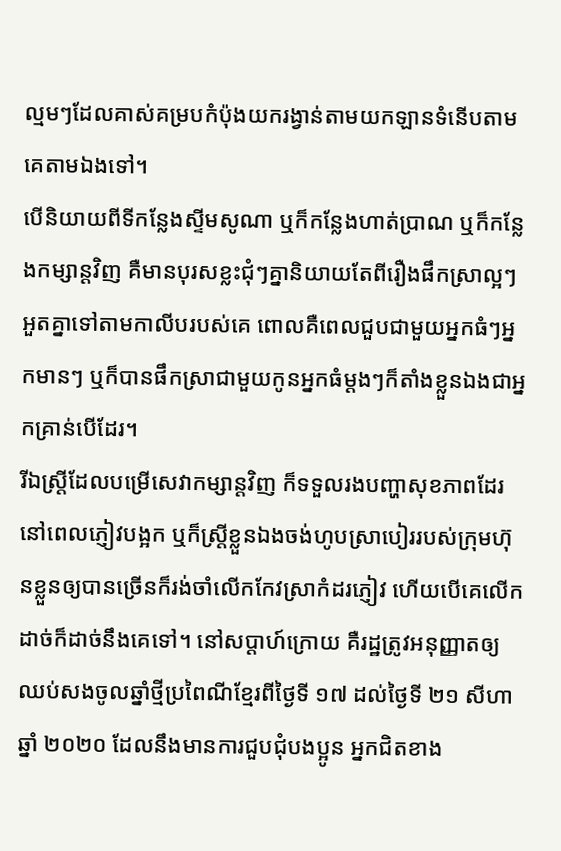ល្មមៗដែលគាស់គម្របកំប៉ុងយករង្វាន់តាមយកឡានទំនើបតាមគេតាមឯងទៅ។
បើនិយាយពីទីកន្លែងស្ទីមសូណា ឬក៏កន្លែងហាត់ប្រាណ ឬក៏កន្លែងកម្សាន្តវិញ គឺមានបុរសខ្លះជុំៗគ្នានិយាយតែពីរឿងផឹកស្រាល្អៗអួតគ្នាទៅតាមកាលីបរបស់គេ ពោលគឺពេលជួបជាមួយអ្នកធំៗអ្នកមានៗ ឬក៏បានផឹកស្រាជាមួយកូនអ្នកធំម្ដងៗក៏តាំងខ្លួនឯងជាអ្នកគ្រាន់បើដែរ។
រីឯស្ត្រីដែលបម្រើសេវាកម្សាន្តវិញ ក៏ទទួលរងបញ្ហាសុខភាពដែរ នៅពេលភ្ញៀវបង្អក ឬក៏ស្ត្រីខ្លួនឯងចង់ហូបស្រាបៀររបស់ក្រុមហ៊ុនខ្លួនឲ្យបានច្រើនក៏រង់ចាំលើកកែវស្រាកំដរភ្ញៀវ ហើយបើគេលើកដាច់ក៏ដាច់នឹងគេទៅ។ នៅសប្តាហ៍ក្រោយ គឺរដ្ឋត្រូវអនុញ្ញាតឲ្យឈប់សងចូលឆ្នាំថ្មីប្រពៃណីខ្មែរពីថ្ងៃទី ១៧ ដល់ថ្ងៃទី ២១ សីហា ឆ្នាំ ២០២០ ដែលនឹងមានការជួបជុំបងប្អូន អ្នកជិតខាង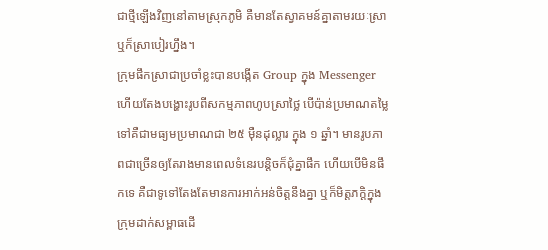ជាថ្មីឡើងវិញនៅតាមស្រុកភូមិ គឺមានតែស្វាគមន៍គ្នាតាមរយៈស្រា ឬក៏ស្រាបៀរហ្នឹង។
ក្រុមផឹកស្រាជាប្រចាំខ្លះបានបង្កើត Group ក្នុង Messenger ហើយតែងបង្ហោះរូបពីសកម្មភាពហូបស្រាថ្លៃ បើប៉ាន់ប្រមាណតម្លៃទៅគឺជាមធ្យមប្រមាណជា ២៥ ម៉ឺនដុល្លារ ក្នុង ១ ឆ្នាំ។ មានរូបភាពជាច្រើនឲ្យតែរាងមានពេលទំនេរបន្តិចក៏ជុំគ្នាផឹក ហើយបើមិនផឹកទេ គឺជាទូទៅតែងតែមានការអាក់អន់ចិត្តនឹងគ្នា ឬក៏មិត្តភក្តិក្នុងក្រុមដាក់សម្ពាធដើ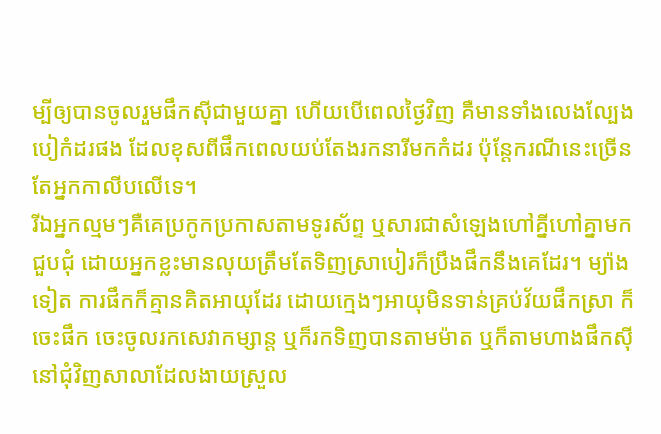ម្បីឲ្យបានចូលរួមផឹកស៊ីជាមួយគ្នា ហើយបើពេលថ្ងៃវិញ គឺមានទាំងលេងល្បែងបៀកំដរផង ដែលខុសពីផឹកពេលយប់តែងរកនារីមកកំដរ ប៉ុន្តែករណីនេះច្រើនតែអ្នកកាលីបលើទេ។
រីឯអ្នកល្មមៗគឺគេប្រកូកប្រកាសតាមទូរស័ព្ទ ឬសារជាសំឡេងហៅគ្នីហៅគ្នាមកជួបជុំ ដោយអ្នកខ្លះមានលុយត្រឹមតែទិញស្រាបៀរក៏ប្រឹងផឹកនឹងគេដែរ។ ម្យ៉ាងទៀត ការផឹកក៏គ្មានគិតអាយុដែរ ដោយក្មេងៗអាយុមិនទាន់គ្រប់វ័យផឹកស្រា ក៏ចេះផឹក ចេះចូលរកសេវាកម្សាន្ត ឬក៏រកទិញបានតាមម៉ាត ឬក៏តាមហាងផឹកស៊ីនៅជុំវិញសាលាដែលងាយស្រួល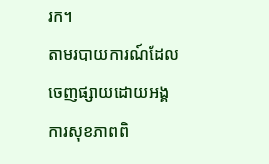រក។
តាមរបាយការណ៍ដែលចេញផ្សាយដោយអង្គការសុខភាពពិ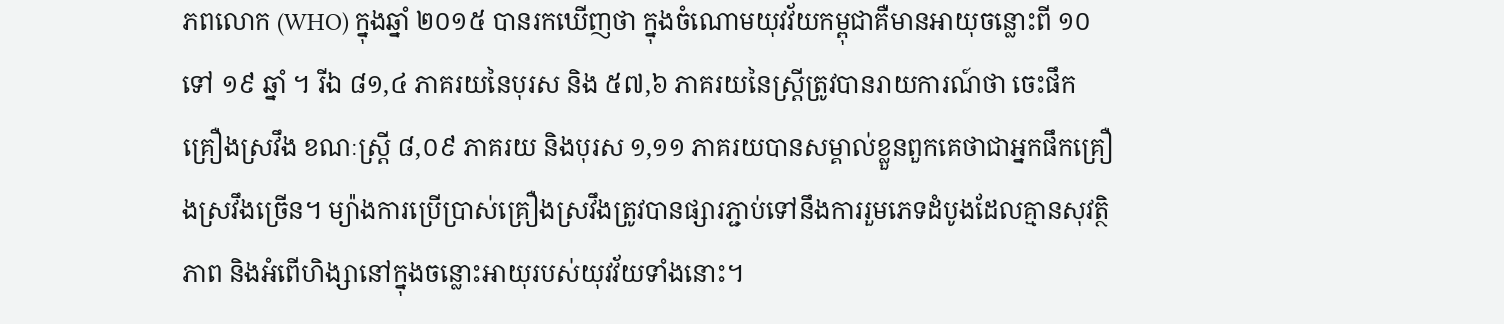ភពលោក (WHO) ក្នុងឆ្នាំ ២០១៥ បានរកឃើញថា ក្នុងចំណោមយុវវ័យកម្ពុជាគឺមានអាយុចន្លោះពី ១០ ទៅ ១៩ ឆ្នាំ ។ រីឯ ៨១,៤ ភាគរយនៃបុរស និង ៥៧,៦ ភាគរយនៃស្ត្រីត្រូវបានរាយការណ៍ថា ចេះផឹកគ្រឿងស្រវឹង ខណៈស្ត្រី ៨,០៩ ភាគរយ និងបុរស ១,១១ ភាគរយបានសម្គាល់ខ្លួនពួកគេថាជាអ្នកផឹកគ្រឿងស្រវឹងច្រើន។ ម្យ៉ាងការប្រើប្រាស់គ្រឿងស្រវឹងត្រូវបានផ្សារភ្ជាប់ទៅនឹងការរួមភេទដំបូងដែលគ្មានសុវត្ថិភាព និងអំពើហិង្សានៅក្នុងចន្លោះអាយុរបស់យុវវ័យទាំងនោះ។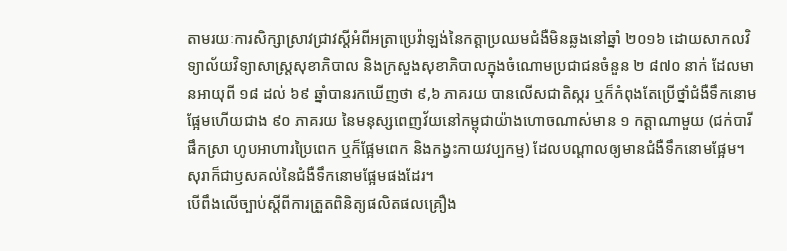តាមរយៈការសិក្សាស្រាវជ្រាវស្តីអំពីអត្រាប្រេវ៉ាឡង់នៃកត្តាប្រឈមជំងឺមិនឆ្លងនៅឆ្នាំ ២០១៦ ដោយសាកលវិទ្យាល័យវិទ្យាសាស្ត្រសុខាភិបាល និងក្រសួងសុខាភិបាលក្នុងចំណោមប្រជាជនចំនួន ២ ៨៧០ នាក់ ដែលមានអាយុពី ១៨ ដល់ ៦៩ ឆ្នាំបានរកឃើញថា ៩,៦ ភាគរយ បានលើសជាតិស្ករ ឬក៏កំពុងតែប្រើថ្នាំជំងឺទឹកនោមផ្អែមហើយជាង ៩០ ភាគរយ នៃមនុស្សពេញវ័យនៅកម្ពុជាយ៉ាងហោចណាស់មាន ១ កត្តាណាមួយ (ជក់បារី ផឹកស្រា ហូបអាហារប្រៃពេក ឬក៏ផ្អែមពេក និងកង្វះកាយវប្បកម្ម) ដែលបណ្តាលឲ្យមានជំងឺទឹកនោមផ្អែម។ សុរាក៏ជាឫសគល់នៃជំងឺទឹកនោមផ្អែមផងដែរ។
បើពឹងលើច្បាប់ស្តីពីការត្រួតពិនិត្យផលិតផលគ្រឿង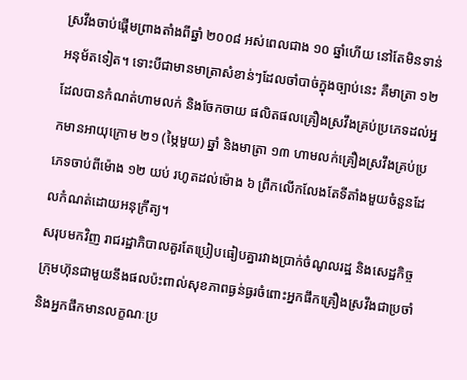ស្រវឹងចាប់ផ្តើមព្រាងតាំងពីឆ្នាំ ២០០៨ អស់ពេលជាង ១០ ឆ្នាំហើយ នៅតែមិនទាន់អនុម័តទៀត។ ទោះបីជាមានមាត្រាសំខាន់ៗដែលចាំបាច់ក្នុងច្បាប់នេះ គឺមាត្រា ១២ ដែលបានកំណត់ហាមលក់ និងចែកចាយ ផលិតផលគ្រឿងស្រវឹងគ្រប់ប្រភេទដល់អ្នកមានអាយុក្រោម ២១ (ម្ភៃមួយ) ឆ្នាំ និងមាត្រា ១៣ ហាមលក់គ្រឿងស្រវឹងគ្រប់ប្រភេទចាប់ពីម៉ោង ១២ យប់ រហូតដល់ម៉ោង ៦ ព្រឹកលើកលែងតែទីតាំងមួយចំនួនដែលកំណត់ដោយអនុក្រឹត្យ។
សរុបមកវិញ រាជរដ្ឋាភិបាលគួរតែប្រៀបធៀបគ្នារវាងប្រាក់ចំណូលរដ្ឋ និងសេដ្ឋកិច្ចក្រុមហ៊ុនជាមួយនឹងផលប៉ះពាល់សុខភាពធ្ងន់ធ្ងរចំពោះអ្នកផឹកគ្រឿងស្រវឹងជាប្រចាំ និងអ្នកផឹកមានលក្ខណៈប្រ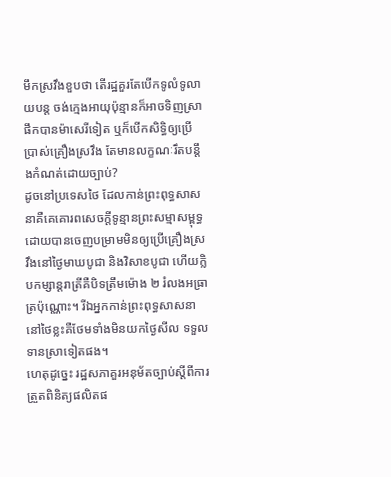មឹកស្រវឹងខួបថា តើរដ្ឋគួរតែបើកទូលំទូលាយបន្ត ចង់ក្មេងអាយុប៉ុន្មានក៏អាចទិញស្រាផឹកបានម៉ាសេរីទៀត ឬក៏បើកសិទ្ធិឲ្យប្រើប្រាស់គ្រឿងស្រវឹង តែមានលក្ខណៈរឹតបន្តឹងកំណត់ដោយច្បាប់?
ដូចនៅប្រទេសថៃ ដែលកាន់ព្រះពុទ្ធសាសនាគឺគេគោរពសេចក្តីទូន្មានព្រះសម្មាសម្ពុទ្ធ ដោយបានចេញបម្រាមមិនឲ្យប្រើគ្រឿងស្រវឹងនៅថ្ងៃមាឃបូជា និងវិសាខបូជា ហើយក្លិបកម្សាន្តរាត្រីគឺបិទត្រឹមម៉ោង ២ រំលងអធ្រាត្រប៉ុណ្ណោះ។ រីឯអ្នកកាន់ព្រះពុទ្ធសាសនានៅថៃខ្លះគឺថែមទាំងមិនយកថ្ងៃសីល ទទួលទានស្រាទៀតផង។
ហេតុដូច្នេះ រដ្ឋសភាគួរអនុម័តច្បាប់ស្តីពីការត្រួតពិនិត្យផលិតផ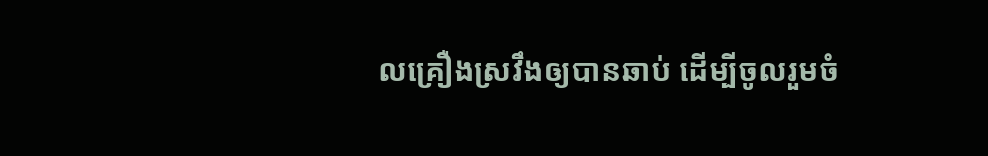លគ្រឿងស្រវឹងឲ្យបានឆាប់ ដើម្បីចូលរួមចំ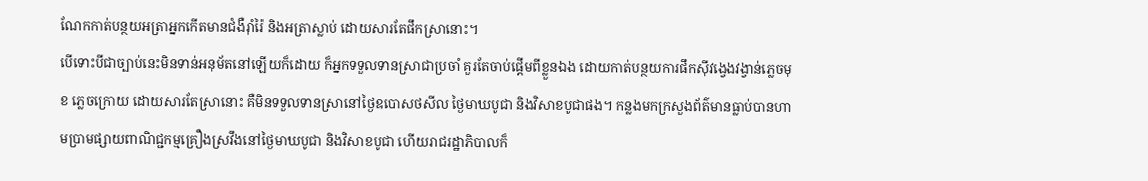ណែកកាត់បន្ថយអត្រាអ្នកកើតមានជំងឺរ៉ាំរ៉ៃ និងអត្រាស្លាប់ ដោយសារតែផឹកស្រានោះ។
បើទោះបីជាច្បាប់នេះមិនទាន់អនុម័តនៅឡើយក៏ដោយ ក៏អ្នកទទួលទានស្រាជាប្រចាំ គួរតែចាប់ផ្តើមពីខ្លួនឯង ដោយកាត់បន្ថយការផឹកស៊ីវង្វេងវង្វាន់ភ្លេចមុខ ភ្លេចក្រោយ ដោយសារតែស្រានោះ គឺមិនទទួលទានស្រានៅថ្ងៃឧបោសថសីល ថ្ងៃមាឃបូជា និងវិសាខបូជាផង។ កន្លងមកក្រសួងព័ត៌មានធ្លាប់បានហាមប្រាមផ្សាយពាណិជ្ជកម្មគ្រឿងស្រវឹងនៅថ្ងៃមាឃបូជា និងវិសាខបូជា ហើយរាជរដ្ឋាភិបាលក៏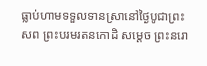ធ្លាប់ហាមទទួលទានស្រានៅថ្ងៃបូជាព្រះសព ព្រះបរមរតនកោដិ សម្តេច ព្រះនរោ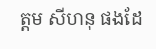ត្តម សីហនុ ផងដែ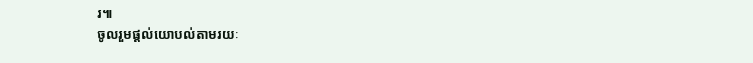រ៕
ចូលរួមផ្តល់យោបល់តាមរយៈ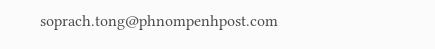soprach.tong@phnompenhpost.com